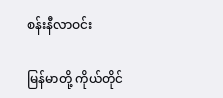စန်းနီလာဝင်း

မြန်မာတို့ ကိုယ်တိုင်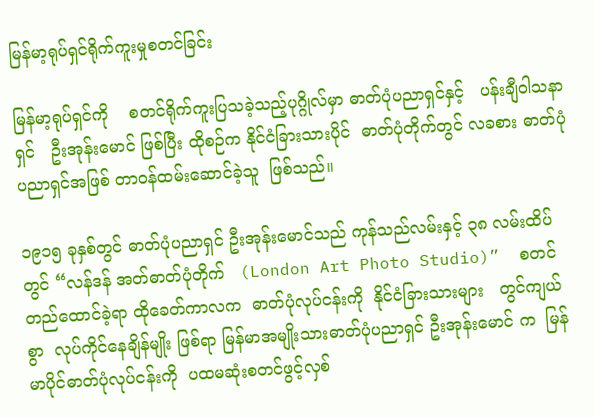မြန်မာ့ရုပ်ရှင်ရိုက်ကူးမှုစတင်ခြင်း

မြန်မာ့ရုပ်ရှင်ကို    စတင်ရိုက်ကူးပြသခဲ့သည့်ပုဂ္ဂိုလ်မှာ ဓာတ်ပုံပညာရှင်နှင့်   ပန်းချီဝါသနာရှင်   ဦးအုန်းမောင် ဖြစ်ပြီး ထိုစဉ်က နိုင်ငံခြားသားပိုင်  ဓာတ်ပုံတိုက်တွင် လခစား ဓာတ်ပုံပညာရှင်အဖြစ် တာဝန်ထမ်းဆောင်ခဲ့သူ  ဖြစ်သည်။

၁၉၁၅ ခုနှစ်တွင် ဓာတ်ပုံပညာရှင် ဦးအုန်းမောင်သည် ကုန်သည်လမ်းနှင့် ၃၈ လမ်းထိပ်တွင် “လန်ဒန် အတ်ဓာတ်ပုံတိုက်   (London Art Photo Studio)”  စတင် တည်ထောင်ခဲ့ရာ ထိုခေတ်ကာလက  ဓာတ်ပုံလုပ်ငန်းကို  နိုင်ငံခြားသားများ   တွင်ကျယ်စွာ  လုပ်ကိုင်နေချိန်မျိုး ဖြစ်ရာ မြန်မာအမျိုးသားဓာတ်ပုံပညာရှင် ဦးအုန်းမောင် က  မြန်မာပိုင်ဓာတ်ပုံလုပ်ငန်းကို  ပထမဆုံးစတင်ဖွင့်လှစ်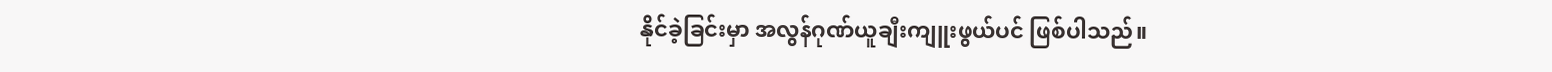နိုင်ခဲ့ခြင်းမှာ အလွန်ဂုဏ်ယူချီးကျူးဖွယ်ပင် ဖြစ်ပါသည်။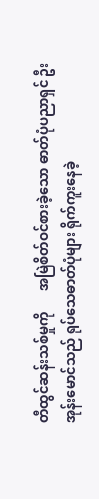တီထွင်ဆန်းသစ်မှုကို      အမြဲစိတ်ဝင်စားခဲ့သော ဓာတ်ပုံပညာရှင် ဦးအုန်းမောင်သည် ရုပ်သေဓာတ်ပုံများ ရိုက်ကူးနေခဲ့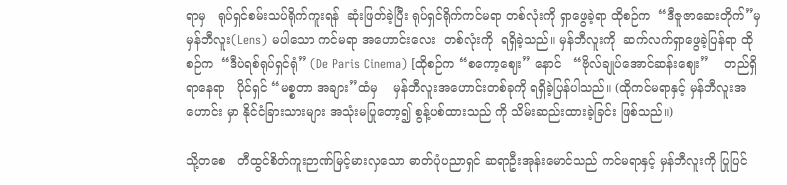ရာမှ   ရုပ်ရှင်စမ်းသပ်ရိုက်ကူးရန်  ဆုံးဖြတ်ခဲ့ပြီး ရုပ်ရှင်ရိုက်ကင်မရာ တစ်လုံးကို ရှာဖွေခဲ့ရာ ထိုစဉ်က  “ဒီဇူဇာဆေးတိုက်”မှ မှန်ဘီလူး(Lens) မပါသော ကင်မရာ အဟောင်းလေး  တစ်လုံးကို  ရရှိခဲ့သည်။ မှန်ဘီလူးကို  ဆက်လက်ရှာဖွေခဲ့ပြန်ရာ ထိုစဉ်က  “ဒီပဲရစ်ရုပ်ရှင်ရုံ” (De Paris Cinema) [ထိုစဉ်က “စကော့ဈေး” နောင်   “ဗိုလ်ချုပ်အောင်ဆန်းဈေး”    တည်ရှိရာနေရာ   ပိုင်ရှင် “မစ္စတာ အချား”ထံမှ    မှန်ဘီလူးအဟောင်းတစ်ခုကို ရရှိခဲ့ပြန်ပါသည်။ (ထိုကင်မရာနှင့် မှန်ဘီလူးအဟောင်း မှာ နိုင်ငံခြားသားများ အသုံးမပြုတော့၍ စွန့်ပစ်ထားသည် ကို သိမ်းဆည်းထားခဲ့ခြင်း ဖြစ်သည်။)

သို့တစေ   တီထွင်စိတ်ကူးဉာဏ်မြင့်မားလှသော ဓာတ်ပုံပညာရှင် ဆရာဦးအုန်းမောင်သည် ကင်မရာနှင့် မှန်ဘီလူးကို ပြုပြင်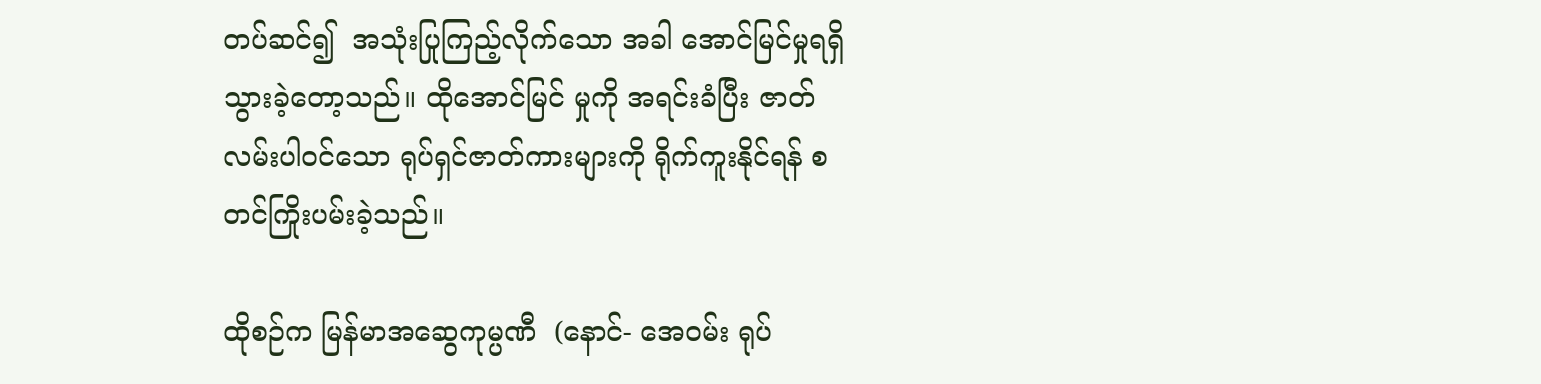တပ်ဆင်၍  အသုံးပြုကြည့်လိုက်သော အခါ အောင်မြင်မှုရရှိသွားခဲ့တော့သည်။ ထိုအောင်မြင် မှုကို အရင်းခံပြီး ဇာတ်လမ်းပါဝင်သော ရုပ်ရှင်ဇာတ်ကားများကို ရိုက်ကူးနိုင်ရန် စတင်ကြိုးပမ်းခဲ့သည်။

ထိုစဉ်က မြန်မာအဆွေကုမ္ပဏီ  (နောင်- အေဝမ်း ရုပ်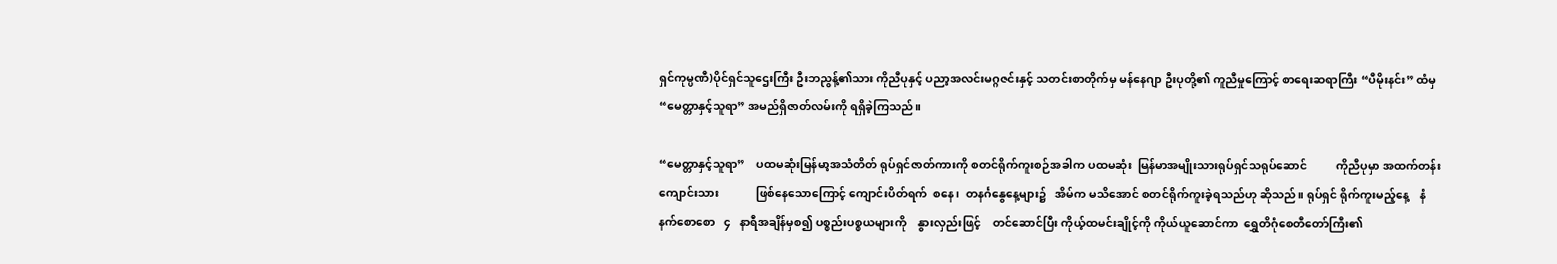ရှင်ကုမ္ပဏီ)ပိုင်ရှင်သူဌေးကြီး ဦးဘညွန့်၏သား ကိုညီပုနှင့် ပညာ့အလင်းမဂ္ဂဇင်းနှင့် သတင်းစာတိုက်မှ မန်နေဂျာ ဦးပုတို့၏ ကူညီမှုကြောင့် စာရေးဆရာကြီး “ပီမိုးနင်း” ထံမှ “မေတ္တာနှင့်သူရာ” အမည်ရှိဇာတ်လမ်းကို ရရှိခဲ့ကြသည်။

“မေတ္တာနှင့်သူရာ”    ပထမဆုံးမြန်မာ့အသံတိတ် ရုပ်ရှင်ဇာတ်ကားကို စတင်ရိုက်ကူးစဉ်အခါက ပထမဆုံး  မြန်မာအမျိုးသားရုပ်ရှင်သရုပ်ဆောင်          ကိုညီပုမှာ အထက်တန်းကျောင်းသား             ဖြစ်နေသောကြောင့် ကျောင်းပိတ်ရက်  စနေ၊  တနင်္ဂနွေနေ့များ၌   အိမ်က မသိအောင် စတင်ရိုက်ကူးခဲ့ရသည်ဟု ဆိုသည်။ ရုပ်ရှင် ရိုက်ကူးမည့်နေ့    နံနက်စောစော   ၄   နာရီအချိန်မှစ၍ ပစ္စည်းပစ္စယများကို    နွားလှည်းဖြင့်    တင်ဆောင်ပြီး ကိုယ့်ထမင်းချိုင့်ကို ကိုယ်ယူဆောင်ကာ  ရွှေတိဂုံစေတီတော်ကြီး၏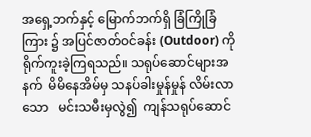အရှေ့ဘက်နှင့် မြောက်ဘက်ရှိ ခြံကြိုခြံကြား ၌ အပြင်ဇာတ်ဝင်ခန်း (Outdoor) ကို  ရိုက်ကူးခဲ့ကြရသည်။ သရုပ်ဆောင်များအနက်  မိမိနေအိမ်မှ သနပ်ခါးမှုန်မှုန် လိမ်းလာသော   မင်းသမီးမှလွဲ၍  ကျန်သရုပ်ဆောင်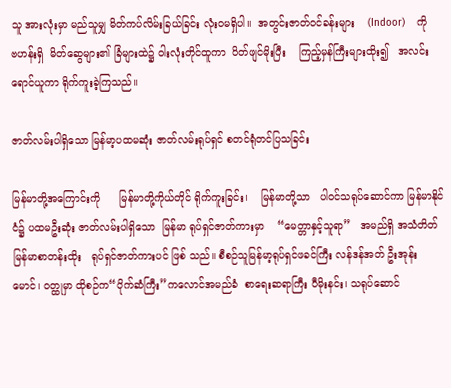သူ အားလုံးမှာ မည်သူမျှ မိတ်ကပ်လိမ်းခြယ်ခြင်း လုံးဝမရှိပါ။  အတွင်းဇာတ်ဝင်ခန်းများ    (Indoor)    ကို     ဗဟန်းရှိ  မိတ်ဆွေများ၏ ခြံများထဲ၌ ဝါးလုံးတိုင်ထူကာ  ပိတ်ဖျင်မိုးပြီး    ကြည့်မှန်ကြီးများထိုး၍   အလင်းရောင်ယူကာ ရိုက်ကူးခဲ့ကြသည်။

ဇာတ်လမ်းပါရှိသော မြန်မာ့ပထမဆုံး ဇာတ်လမ်းရုပ်ရှင် စတင်ရုံတင်ပြသခြင်း

မြန်မာတို့အကြောင်းကို      မြန်မာတို့ကိုယ်တိုင် ရိုက်ကူးခြင်း၊    မြန်မာတို့သာ   ပါဝင်သရုပ်ဆောင်ကာ မြန်မာနိုင်ငံ၌ ပထမဦးဆုံး ဇာတ်လမ်းပါရှိသော  မြန်မာ ရုပ်ရှင်ဇာတ်ကားမှာ    “မေတ္တာနှင့်သူရာ”   အမည်ရှိ အသံတိတ် မြန်မာစာတန်းထိုး   ရုပ်ရှင်ဇာတ်ကားပင် ဖြစ် သည်။ စီစဉ်သူမြန်မာ့ရုပ်ရှင်ဖခင်ကြီး လန်ဒန်အတ် ဦးအုန်းမောင်၊ ဝတ္ထုမှာ ထိုစဉ်က“ပိုက်ဆံကြီး”ကလောင်အမည်ခံ  စာရေးဆရာကြီး ပီမိုးနင်း၊ သရုပ်ဆောင်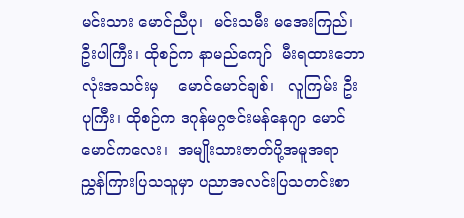မင်းသား မောင်ညီပု၊  မင်းသမီး မအေးကြည်၊ ဦးပါကြီး၊ ထိုစဉ်က နာမည်ကျော်  မီးရထားဘောလုံးအသင်းမှ    မောင်မောင်ချစ်၊   လူကြမ်း ဦးပုကြီး၊ ထိုစဉ်က ဒဂုန်မဂ္ဂဇင်းမန်နေဂျာ မောင်မောင်ကလေး၊  အမျိုးသားဇာတ်ပို့အမူအရာ ညွှန်ကြားပြသသူမှာ ပညာအလင်းပြသတင်းစာ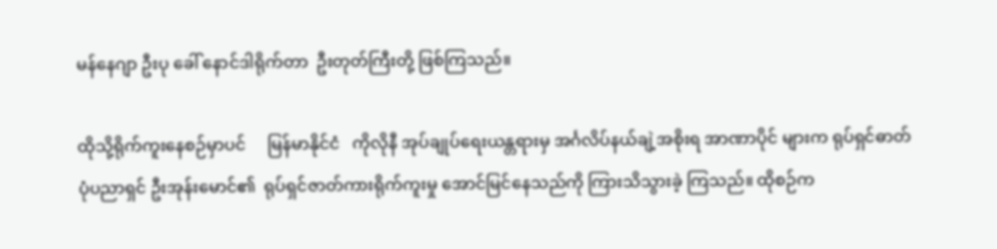မန်နေဂျာ ဦးပု ခေါ် နောင်ဒါရိုက်တာ  ဦးတုတ်ကြီးတို့ ဖြစ်ကြသည်။

ထိုသို့ရိုက်ကူးနေစဉ်မှာပင်     မြန်မာနိုင်ငံ   ကိုလိုနီ အုပ်ချုပ်ရေးယန္တရားမှ အင်္ဂလိပ်နယ်ချဲ့အစိုးရ အာဏာပိုင် များက ရုပ်ရှင်ဓာတ်ပုံပညာရှင် ဦးအုန်းမောင်၏  ရုပ်ရှင်ဇာတ်ကားရိုက်ကူးမှု အောင်မြင်နေသည်ကို ကြားသိသွားခဲ့ ကြသည်။ ထိုစဉ်က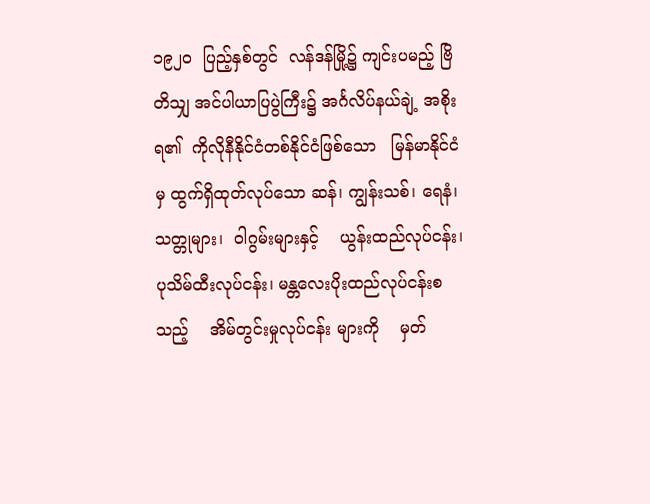၁၉၂၀  ပြည့်နှစ်တွင်  လန်ဒန်မြို့၌ ကျင်းပမည့် ဗြိတိသျှ အင်ပါယာပြပွဲကြီး၌ အင်္ဂလိပ်နယ်ချဲ့ အစိုးရ၏  ကိုလိုနီနိုင်ငံတစ်နိုင်ငံဖြစ်သော   မြန်မာနိုင်ငံမှ ထွက်ရှိထုတ်လုပ်သော ဆန်၊ ကျွန်းသစ်၊ ရေနံ၊ သတ္တုများ၊  ဝါဂွမ်းများနှင့်    ယွန်းထည်လုပ်ငန်း၊     ပုသိမ်ထီးလုပ်ငန်း၊ မန္တလေးပိုးထည်လုပ်ငန်းစသည့်    အိမ်တွင်းမှုလုပ်ငန်း များကို    မှတ်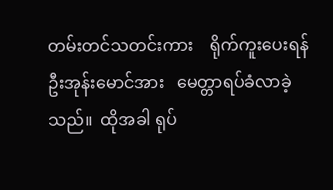တမ်းတင်သတင်းကား    ရိုက်ကူးပေးရန် ဦးအုန်းမောင်အား   မေတ္တာရပ်ခံလာခဲ့သည်။  ထိုအခါ ရုပ်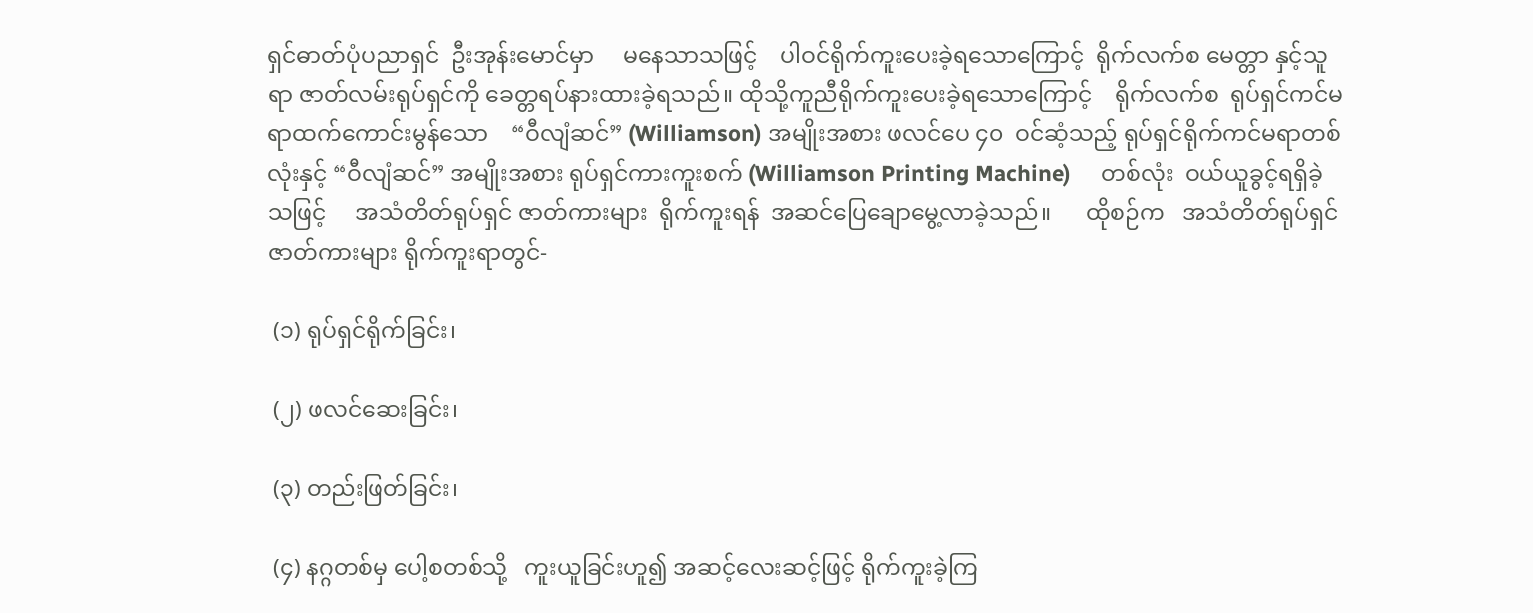ရှင်ဓာတ်ပုံပညာရှင်  ဦးအုန်းမောင်မှာ     မနေသာသဖြင့်    ပါဝင်ရိုက်ကူးပေးခဲ့ရသောကြောင့်  ရိုက်လက်စ မေတ္တာ နှင့်သူရာ ဇာတ်လမ်းရုပ်ရှင်ကို ခေတ္တရပ်နားထားခဲ့ရသည်။ ထိုသို့ကူညီရိုက်ကူးပေးခဲ့ရသောကြောင့်    ရိုက်လက်စ  ရုပ်ရှင်ကင်မရာထက်ကောင်းမွန်သော    “ဝီလျံဆင်” (Williamson) အမျိုးအစား ဖလင်ပေ ၄၀  ဝင်ဆံ့သည့် ရုပ်ရှင်ရိုက်ကင်မရာတစ်လုံးနှင့် “ဝီလျံဆင်” အမျိုးအစား ရုပ်ရှင်ကားကူးစက် (Williamson Printing Machine)     တစ်လုံး  ဝယ်ယူခွင့်ရရှိခဲ့သဖြင့်     အသံတိတ်ရုပ်ရှင် ဇာတ်ကားများ  ရိုက်ကူးရန်  အဆင်ပြေချောမွေ့လာခဲ့သည်။      ထိုစဉ်က   အသံတိတ်ရုပ်ရှင်ဇာတ်ကားများ ရိုက်ကူးရာတွင်-

 (၁) ရုပ်ရှင်ရိုက်ခြင်း၊

 (၂) ဖလင်ဆေးခြင်း၊

 (၃) တည်းဖြတ်ခြင်း၊

 (၄) နဂ္ဂတစ်မှ ပေါ့စတစ်သို့   ကူးယူခြင်းဟူ၍ အဆင့်လေးဆင့်ဖြင့် ရိုက်ကူးခဲ့ကြ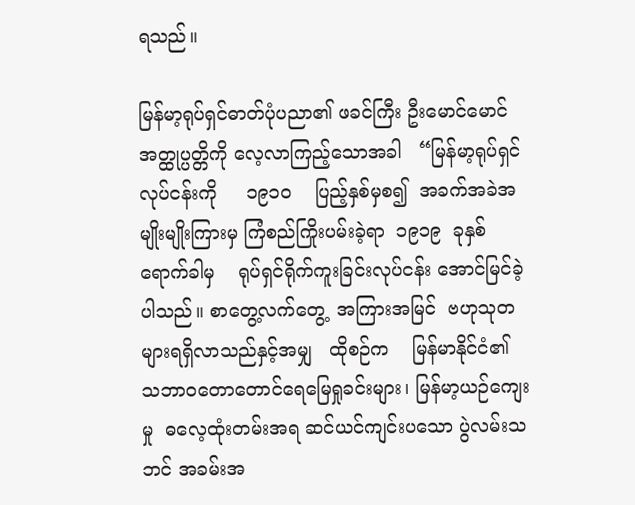ရသည်။

မြန်မာ့ရုပ်ရှင်ဓာတ်ပုံပညာ၏ ဖခင်ကြီး ဦးမောင်မောင် အတ္ထုပ္ပတ္တိကို လေ့လာကြည့်သောအခါ   “မြန်မာ့ရုပ်ရှင်လုပ်ငန်းကို     ၁၉၁၀    ပြည့်နှစ်မှစ၍  အခက်အခဲအမျိုးမျိုးကြားမှ ကြံစည်ကြိုးပမ်းခဲ့ရာ  ၁၉၁၉  ခုနှစ်ရောက်ခါမှ    ရုပ်ရှင်ရိုက်ကူးခြင်းလုပ်ငန်း အောင်မြင်ခဲ့ပါသည်။ စာတွေ့လက်တွေ့  အကြားအမြင်  ဗဟုသုတ များရရှိလာသည်နှင့်အမျှ   ထိုစဉ်က    မြန်မာနိုင်ငံ၏    သဘာဝတောတောင်ရေမြေရှုခင်းများ၊ မြန်မာ့ယဉ်ကျေးမှု  ဓလေ့ထုံးတမ်းအရ ဆင်ယင်ကျင်းပသော ပွဲလမ်းသဘင် အခမ်းအ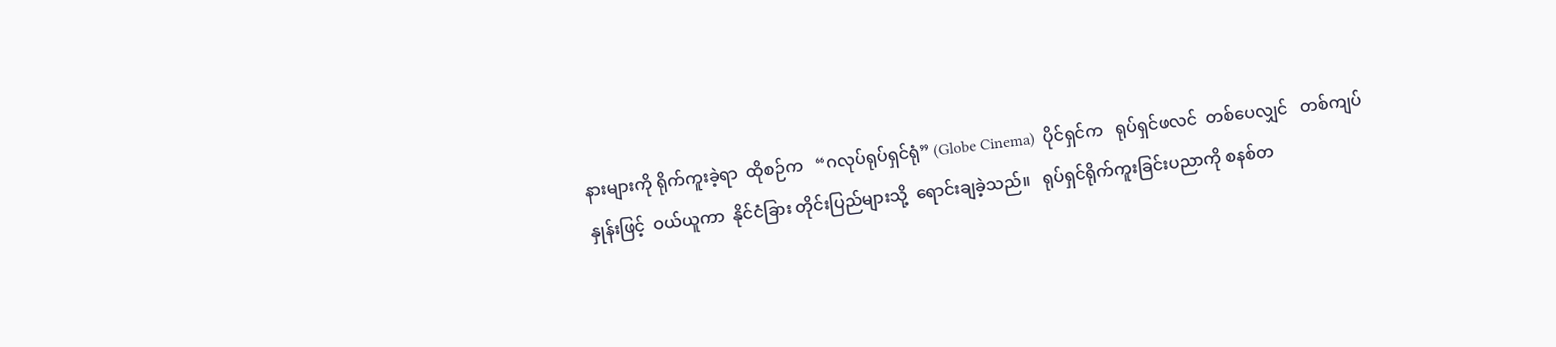နားများကို ရိုက်ကူးခဲ့ရာ  ထိုစဉ်က   “ဂလုပ်ရုပ်ရှင်ရုံ” (Globe Cinema)  ပိုင်ရှင်က   ရုပ်ရှင်ဖလင်  တစ်ပေလျှင်   တစ်ကျပ်နှုန်းဖြင့်  ဝယ်ယူကာ  နိုင်ငံခြား တိုင်းပြည်များသို့  ရောင်းချခဲ့သည်။   ရုပ်ရှင်ရိုက်ကူးခြင်းပညာကို စနစ်တ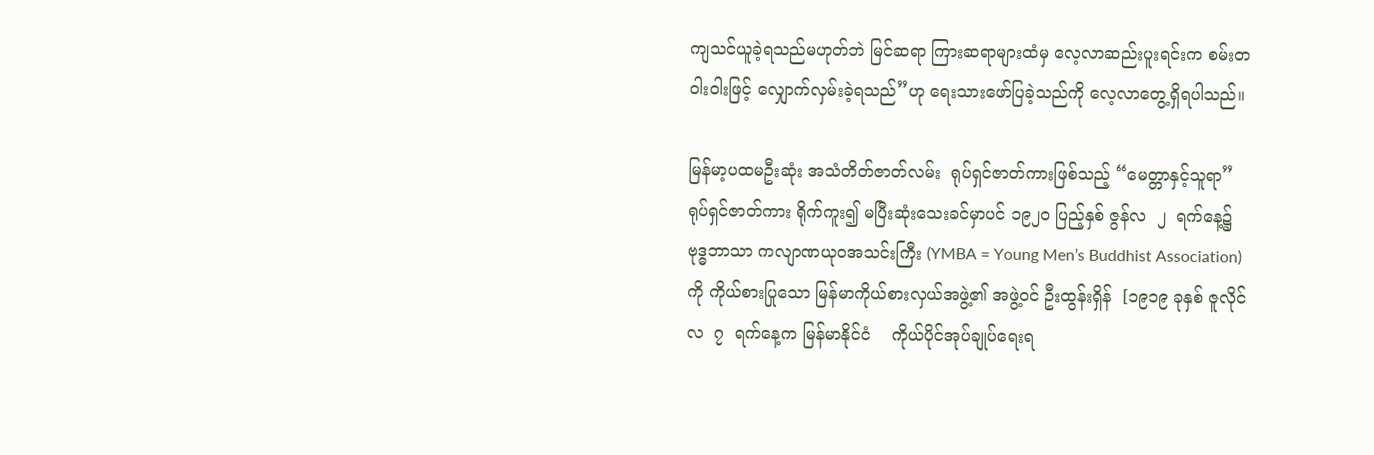ကျသင်ယူခဲ့ရသည်မဟုတ်ဘဲ မြင်ဆရာ ကြားဆရာများထံမှ လေ့လာဆည်းပူးရင်းက စမ်းတဝါးဝါးဖြင့် လျှောက်လှမ်းခဲ့ရသည်”ဟု ရေးသားဖော်ပြခဲ့သည်ကို လေ့လာတွေ့ရှိရပါသည်။

မြန်မာ့ပထမဦးဆုံး အသံတိတ်ဇာတ်လမ်း  ရုပ်ရှင်ဇာတ်ကားဖြစ်သည့် “မေတ္တာနှင့်သူရာ”  ရုပ်ရှင်ဇာတ်ကား ရိုက်ကူး၍ မပြီးဆုံးသေးခင်မှာပင် ၁၉၂၀ ပြည့်နှစ် ဇွန်လ  ၂  ရက်နေ့၌  ဗုဒ္ဓဘာသာ ကလျာဏယုဝအသင်းကြီး (YMBA = Young Men’s Buddhist Association) ကို ကိုယ်စားပြုသော မြန်မာကိုယ်စားလှယ်အဖွဲ့၏ အဖွဲ့ဝင် ဦးထွန်းရှိန်  [၁၉၁၉ ခုနှစ် ဇူလိုင်လ  ၇  ရက်နေ့က မြန်မာနိုင်ငံ    ကိုယ်ပိုင်အုပ်ချုပ်ရေးရ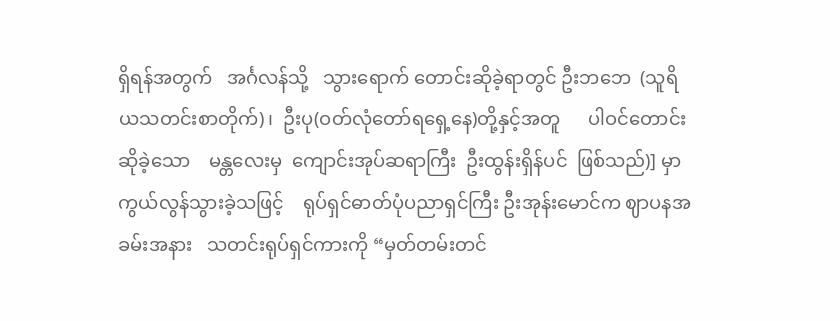ရှိရန်အတွက်   အင်္ဂလန်သို့   သွားရောက် တောင်းဆိုခဲ့ရာတွင် ဦးဘဘေ  (သူရိယသတင်းစာတိုက်)၊  ဦးပု(ဝတ်လုံတော်ရရှေ့နေ)တို့နှင့်အတူ      ပါဝင်တောင်းဆိုခဲ့သော    မန္တလေးမှ  ကျောင်းအုပ်ဆရာကြီး  ဦးထွန်းရှိန်ပင်  ဖြစ်သည်)] မှာ ကွယ်လွန်သွားခဲ့သဖြင့်    ရုပ်ရှင်ဓာတ်ပုံပညာရှင်ကြီး ဦးအုန်းမောင်က ဈာပနအခမ်းအနား   သတင်းရုပ်ရှင်ကားကို “မှတ်တမ်းတင်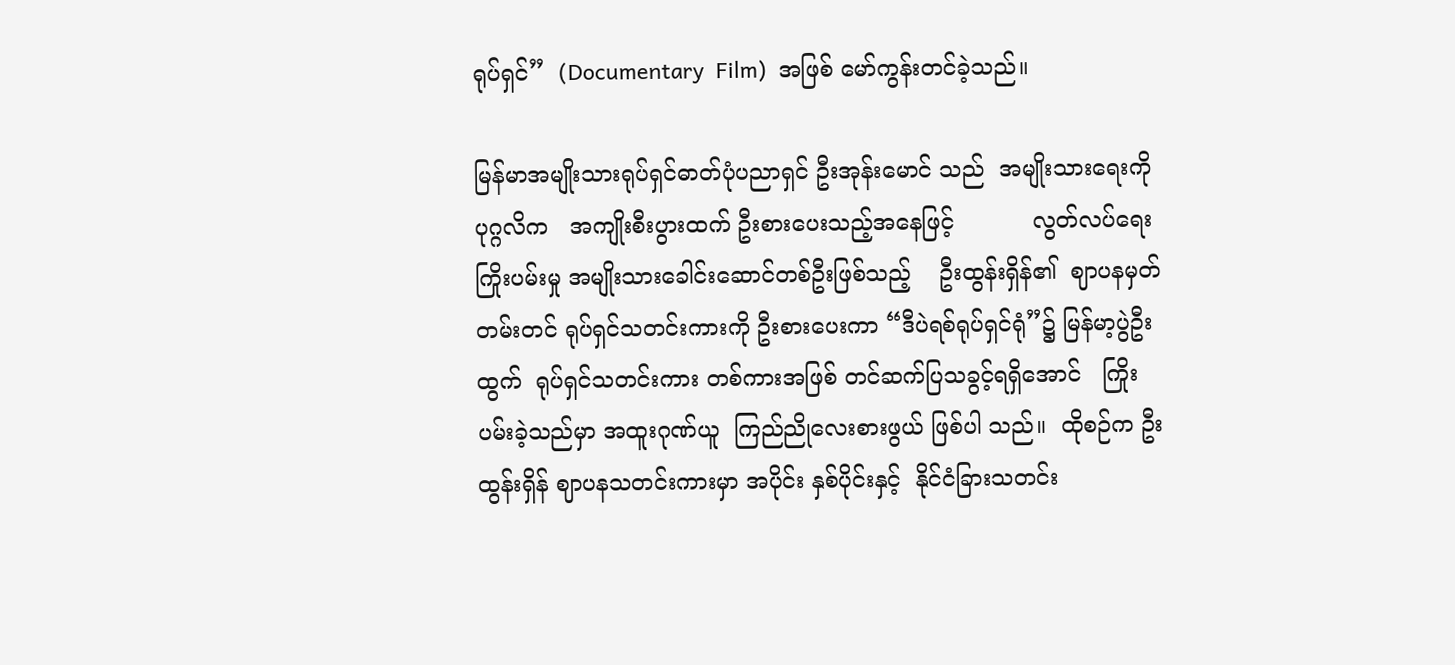ရုပ်ရှင်”  (Documentary  Film)  အဖြစ် မော်ကွန်းတင်ခဲ့သည်။

မြန်မာအမျိုးသားရုပ်ရှင်ဓာတ်ပုံပညာရှင် ဦးအုန်းမောင် သည်  အမျိုးသားရေးကို ပုဂ္ဂလိက   အကျိုးစီးပွားထက် ဦးစားပေးသည့်အနေဖြင့်           လွတ်လပ်ရေးကြိုးပမ်းမှု အမျိုးသားခေါင်းဆောင်တစ်ဦးဖြစ်သည့်    ဦးထွန်းရှိန်၏  ဈာပနမှတ်တမ်းတင် ရုပ်ရှင်သတင်းကားကို ဦးစားပေးကာ “ဒီပဲရစ်ရုပ်ရှင်ရုံ”၌ မြန်မာ့ပွဲဦးထွက်  ရုပ်ရှင်သတင်းကား တစ်ကားအဖြစ် တင်ဆက်ပြသခွင့်ရရှိအောင်   ကြိုးပမ်းခဲ့သည်မှာ အထူးဂုဏ်ယူ  ကြည်ညိုလေးစားဖွယ် ဖြစ်ပါ သည်။  ထိုစဉ်က ဦးထွန်းရှိန် ဈာပနသတင်းကားမှာ အပိုင်း နှစ်ပိုင်းနှင့်  နိုင်ငံခြားသတင်း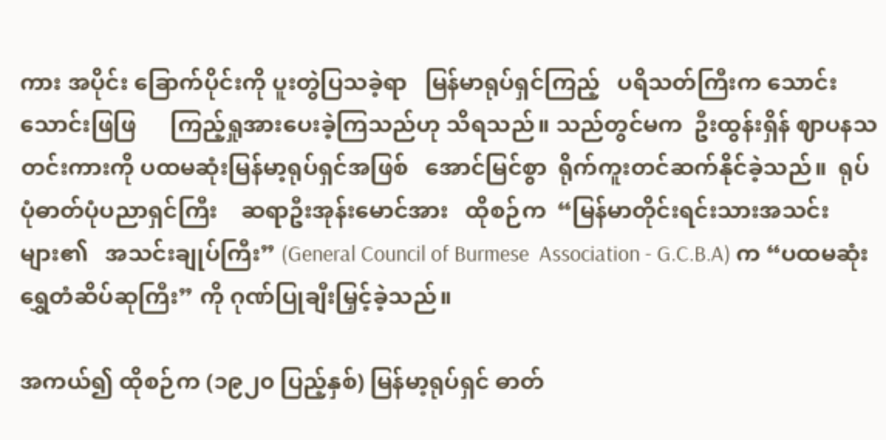ကား အပိုင်း ခြောက်ပိုင်းကို ပူးတွဲပြသခဲ့ရာ   မြန်မာရုပ်ရှင်ကြည့်   ပရိသတ်ကြီးက သောင်းသောင်းဖြဖြ      ကြည့်ရှုအားပေးခဲ့ကြသည်ဟု သိရသည်။ သည်တွင်မက  ဦးထွန်းရှိန် ဈာပနသတင်းကားကို ပထမဆုံးမြန်မာ့ရုပ်ရှင်အဖြစ်   အောင်မြင်စွာ  ရိုက်ကူးတင်ဆက်နိုင်ခဲ့သည်။  ရုပ်ပုံဓာတ်ပုံပညာရှင်ကြီး    ဆရာဦးအုန်းမောင်အား   ထိုစဉ်က  “မြန်မာတိုင်းရင်းသားအသင်း များ၏   အသင်းချုပ်ကြီး” (General Council of Burmese  Association - G.C.B.A) က “ပထမဆုံး ရွှေတံဆိပ်ဆုကြီး” ကို ဂုဏ်ပြုချီးမြှင့်ခဲ့သည်။

အကယ်၍ ထိုစဉ်က (၁၉၂၀ ပြည့်နှစ်) မြန်မာ့ရုပ်ရှင် ဓာတ်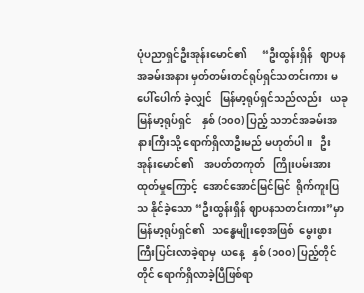ပုံပညာရှင်ဦးအုန်းမောင်၏      “ဦးထွန်းရှိန်   ဈာပန အခမ်းအနား မှတ်တမ်းတင်ရုပ်ရှင်သတင်းကား မပေါ်ပေါက် ခဲ့လျှင်   မြန်မာ့ရုပ်ရှင်သည်လည်း   ယခုမြန်မာ့ရုပ်ရှင်    နှစ် (၁၀၀) ပြည့် သဘင်အခမ်းအနားကြီးသို့ ရောက်ရှိလာဦးမည် မဟုတ်ပါ။   ဦးအုန်းမောင်၏    အပတ်တကုတ်   ကြိုးပမ်းအားထုတ်မှုကြောင့်  အောင်အောင်မြင်မြင်  ရိုက်ကူးပြသ နိုင်ခဲ့သော “ဦးထွန်းရှိန် ဈာပနသတင်းကား”မှာ  မြန်မာ့ရုပ်ရှင်၏   သန္ဓေမျိုးစေ့အဖြစ်  မွေးဖွားကြီးပြင်းလာခဲ့ရာမှ  ယနေ့   နှစ် (၁၀၀) ပြည့်တိုင်တိုင် ရောက်ရှိလာခဲ့ပြီဖြစ်ရာ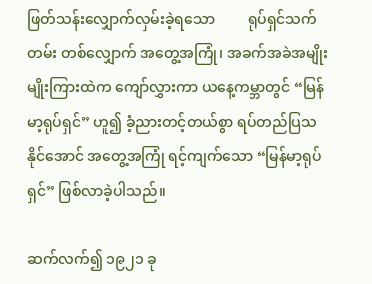ဖြတ်သန်းလျှောက်လှမ်းခဲ့ရသော         ရုပ်ရှင်သက်တမ်း တစ်လျှောက် အတွေ့အကြုံ၊ အခက်အခဲအမျိုးမျိုးကြားထဲက ကျော်လွှားကာ ယနေ့ကမ္ဘာတွင် “မြန်မာ့ရုပ်ရှင်” ဟူ၍ ခံ့ညားတင့်တယ်စွာ ရပ်တည်ပြသနိုင်အောင် အတွေ့အကြုံ ရင့်ကျက်သော “မြန်မာ့ရုပ်ရှင်” ဖြစ်လာခဲ့ပါသည်။

ဆက်လက်၍ ၁၉၂၁ ခု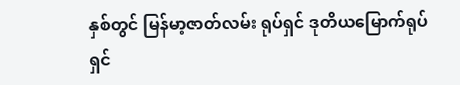နှစ်တွင် မြန်မာ့ဇာတ်လမ်း ရုပ်ရှင် ဒုတိယမြောက်ရုပ်ရှင်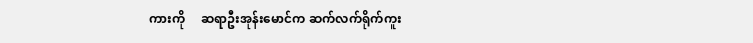ကားကို     ဆရာဦးအုန်းမောင်က ဆက်လက်ရိုက်ကူး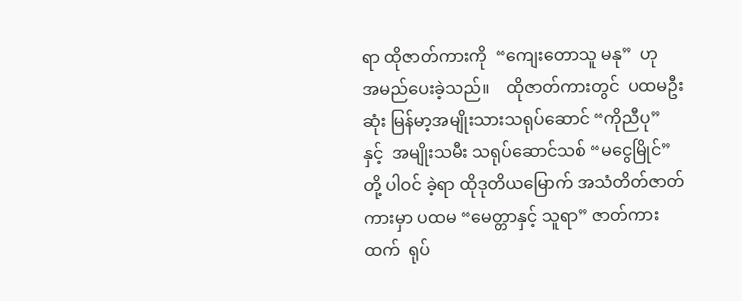ရာ ထိုဇာတ်ကားကို  “ကျေးတောသူ မနု”  ဟု   အမည်ပေးခဲ့သည်။    ထိုဇာတ်ကားတွင်  ပထမဦးဆုံး မြန်မာ့အမျိုးသားသရုပ်ဆောင် “ကိုညီပု” နှင့်  အမျိုးသမီး သရုပ်ဆောင်သစ် “မငွေမြိုင်” တို့ ပါဝင် ခဲ့ရာ ထိုဒုတိယမြောက် အသံတိတ်ဇာတ်ကားမှာ ပထမ “မေတ္တာနှင့် သူရာ” ဇာတ်ကားထက်  ရုပ်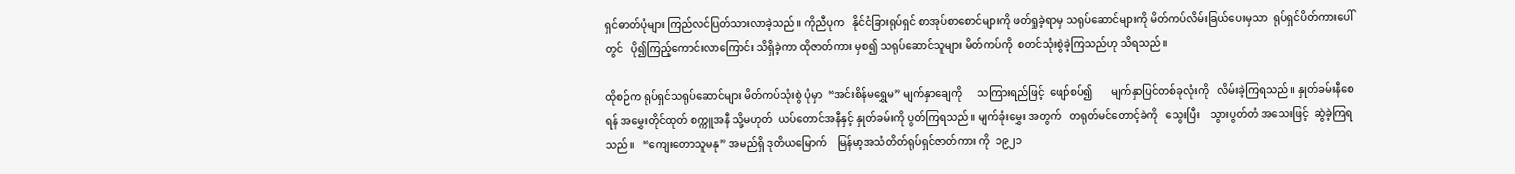ရှင်ဓာတ်ပုံများ ကြည်လင်ပြတ်သားလာခဲ့သည်။ ကိုညီပုက   နိုင်ငံခြားရုပ်ရှင် စာအုပ်စာစောင်များကို ဖတ်ရှုခဲ့ရာမှ သရုပ်ဆောင်များကို မိတ်ကပ်လိမ်းခြယ်ပေးမှသာ  ရုပ်ရှင်ပိတ်ကားပေါ်တွင်   ပို၍ကြည့်ကောင်းလာကြောင်း သိရှိခဲ့ကာ ထိုဇာတ်ကား မှစ၍ သရုပ်ဆောင်သူများ မိတ်ကပ်ကို  စတင်သုံးစွဲခဲ့ကြသည်ဟု သိရသည်။

ထိုစဉ်က ရုပ်ရှင်သရုပ်ဆောင်များ မိတ်ကပ်သုံးစွဲ ပုံမှာ  “အင်းစိန်မရွှေမ” မျက်နှာချေကို      သကြားရည်ဖြင့်  ဖျော်စပ်၍       မျက်နှာပြင်တစ်ခုလုံးကို   လိမ်းခဲ့ကြရသည်။ နှုတ်ခမ်းနီစေရန် အမွှေးတိုင်ထုတ် စက္ကူအနီ သို့မဟုတ်  ယပ်တောင်အနီနှင့် နှုတ်ခမ်းကို ပွတ်ကြရသည်။ မျက်ခုံးမွှေး အတွက်   တရုတ်မင်တောင့်ခဲကို   သွေးပြီး    သွားပွတ်တံ အသေးဖြင့်  ဆွဲခဲ့ကြရသည်။   “ကျေးတောသူမနု” အမည်ရှိ ဒုတိယမြောက်    မြန်မာ့အသံတိတ်ရုပ်ရှင်ဇာတ်ကား ကို  ၁၉၂၁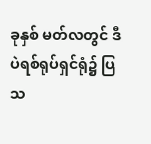ခုနှစ် မတ်လတွင် ဒီပဲရစ်ရုပ်ရှင်ရုံ၌ ပြသ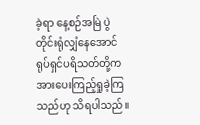ခဲ့ရာ နေ့စဉ်အမြဲ ပွဲတိုင်းရုံလျှံနေအောင် ရုပ်ရှင်ပရိသတ်တို့က အားပေးကြည့်ရှုခဲ့ကြသည်ဟု သိရပါသည်။